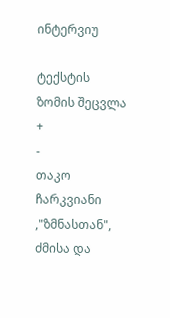ინტერვიუ

ტექსტის ზომის შეცვლა
+
-
თაკო ჩარკვიანი ,"ზმნასთან", ძმისა და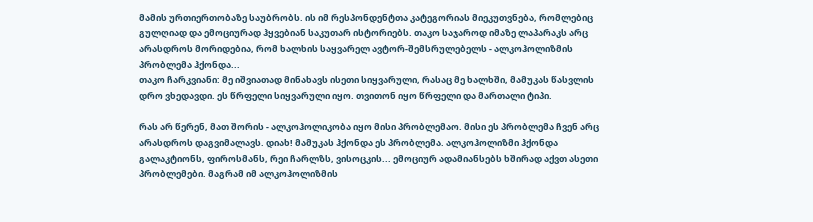მამის ურთიერთობაზე საუბრობს. ის იმ რესპონდენტთა კატეგორიას მიეკუთვნება, რომლებიც გულღიად და ემოციურად ჰყვებიან საკუთარ ისტორიებს. თაკო საჯაროდ იმაზე ლაპარაკს არც არასდროს მორიდებია, რომ ხალხის საყვარელ ავტორ-შემსრულებელს - ალკოჰოლიზმის პრობლემა ჰქონდა...
თაკო ჩარკვიანი: მე იშვიათად მინახავს ისეთი სიყვარული, რასაც მე ხალხში, მამუკას წასვლის დრო ვხედავდი. ეს წრფელი სიყვარული იყო. თვითონ იყო წრფელი და მართალი ტიპი.

რას არ წერენ, მათ შორის - ალკოჰოლიკობა იყო მისი პრობლემაო. მისი ეს პრობლემა ჩვენ არც არასდროს დაგვიმალავს. დიახ! მამუკას ჰქონდა ეს პრობლემა. ალკოჰოლიზმი ჰქონდა გალაკტიონს, ფიროსმანს, რეი ჩარლზს, ვისოცკის... ემოციურ ადამიანსებს ხშირად აქვთ ასეთი პრობლემები. მაგრამ იმ ალკოჰოლიზმის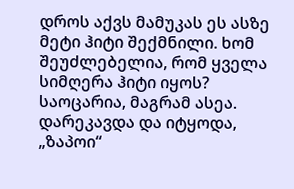დროს აქვს მამუკას ეს ასზე მეტი ჰიტი შექმნილი. ხომ შეუძლებელია, რომ ყველა სიმღერა ჰიტი იყოს? საოცარია, მაგრამ ასეა.
დარეკავდა და იტყოდა, „ზაპოი“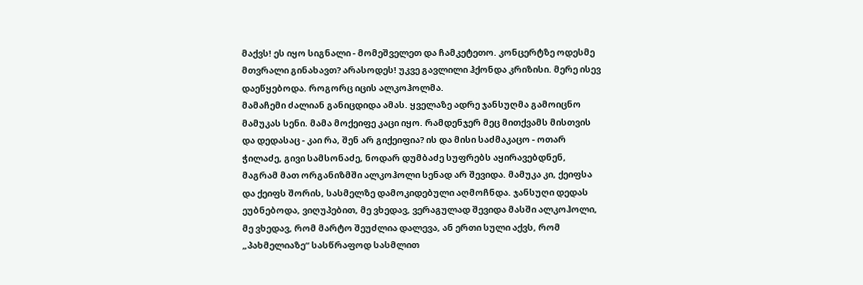მაქვს! ეს იყო სიგნალი - მომეშველეთ და ჩამკეტეთო. კონცერტზე ოდესმე მთვრალი გინახავთ? არასოდეს! უკვე გავლილი ჰქონდა კრიზისი. მერე ისევ დაეწყებოდა. როგორც იცის ალკოჰოლმა.
მამაჩემი ძალიან განიცდიდა ამას. ყველაზე ადრე ჯანსუღმა გამოიცნო მამუკას სენი. მამა მოქეიფე კაცი იყო. რამდენჯერ მეც მითქვამს მისთვის და დედასაც - კაი რა, შენ არ გიქეიფია? ის და მისი საძმაკაცო - ოთარ ჭილაძე, გივი სამსონაძე, ნოდარ დუმბაძე სუფრებს აყირავებდნენ, მაგრამ მათ ორგანიზმში ალკოჰოლი სენად არ შევიდა. მამუკა კი, ქეიფსა და ქეიფს შორის, სასმელზე დამოკიდებული აღმოჩნდა. ჯანსუღი დედას ეუბნებოდა, ვიღუპებით, მე ვხედავ, ვერაგულად შევიდა მასში ალკოჰოლი, მე ვხედავ, რომ მარტო შეუძლია დალევა, ან ერთი სული აქვს, რომ „პახმელიაზე“ სასწრაფოდ სასმლით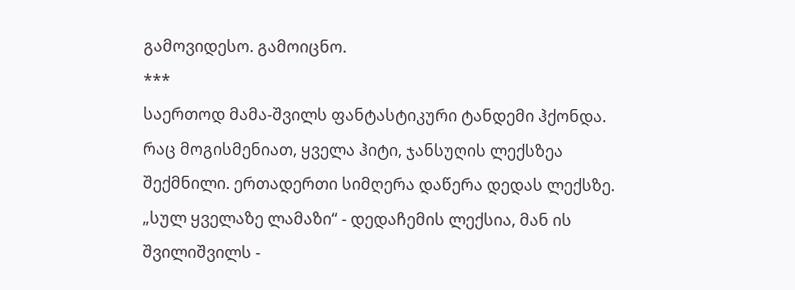გამოვიდესო. გამოიცნო.
***
საერთოდ მამა-შვილს ფანტასტიკური ტანდემი ჰქონდა. რაც მოგისმენიათ, ყველა ჰიტი, ჯანსუღის ლექსზეა შექმნილი. ერთადერთი სიმღერა დაწერა დედას ლექსზე. „სულ ყველაზე ლამაზი“ - დედაჩემის ლექსია, მან ის შვილიშვილს -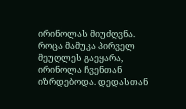ირინოლას მიუძღვნა.
როცა მამუკა პირველ მეუღლეს გაეყარა, ირინოლა ჩვენთან იზრდებოდა. დედასთან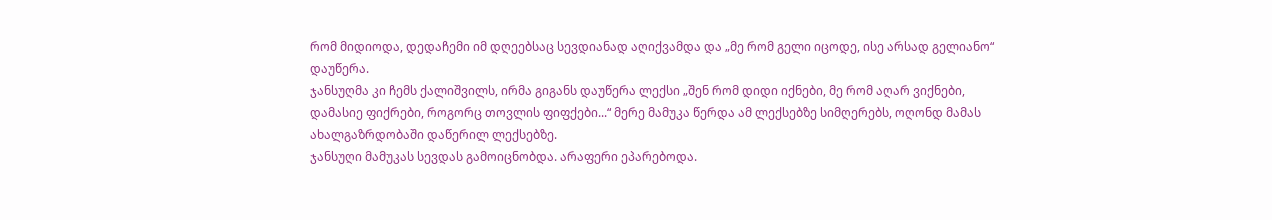რომ მიდიოდა, დედაჩემი იმ დღეებსაც სევდიანად აღიქვამდა და „მე რომ გელი იცოდე, ისე არსად გელიანო“ დაუწერა.
ჯანსუღმა კი ჩემს ქალიშვილს, ირმა გიგანს დაუწერა ლექსი „შენ რომ დიდი იქნები, მე რომ აღარ ვიქნები, დამასიე ფიქრები, როგორც თოვლის ფიფქები...“ მერე მამუკა წერდა ამ ლექსებზე სიმღერებს, ოღონდ მამას ახალგაზრდობაში დაწერილ ლექსებზე.
ჯანსუღი მამუკას სევდას გამოიცნობდა. არაფერი ეპარებოდა.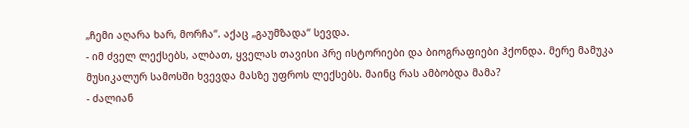„ჩემი აღარა ხარ, მორჩა“. აქაც „გაუმზადა“ სევდა.
- იმ ძველ ლექსებს, ალბათ, ყველას თავისი პრე ისტორიები და ბიოგრაფიები ჰქონდა. მერე მამუკა მუსიკალურ სამოსში ხვევდა მასზე უფროს ლექსებს. მაინც რას ამბობდა მამა?
- ძალიან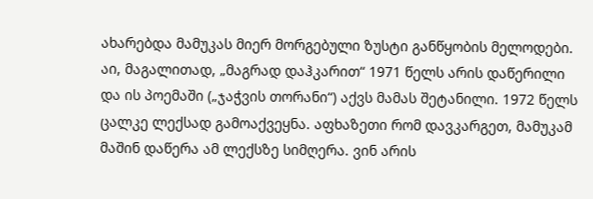ახარებდა მამუკას მიერ მორგებული ზუსტი განწყობის მელოდები. აი, მაგალითად, „მაგრად დაჰკარით“ 1971 წელს არის დაწერილი და ის პოემაში („ჯაჭვის თორანი“) აქვს მამას შეტანილი. 1972 წელს ცალკე ლექსად გამოაქვეყნა. აფხაზეთი რომ დავკარგეთ, მამუკამ მაშინ დაწერა ამ ლექსზე სიმღერა. ვინ არის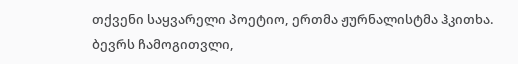თქვენი საყვარელი პოეტიო, ერთმა ჟურნალისტმა ჰკითხა. ბევრს ჩამოგითვლი,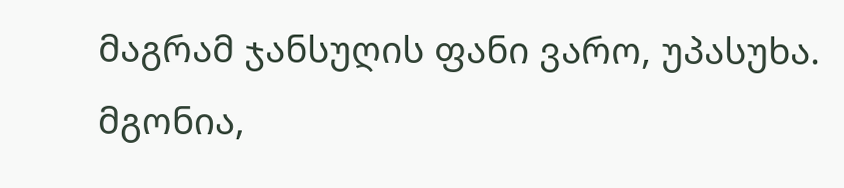მაგრამ ჯანსუღის ფანი ვარო, უპასუხა. მგონია,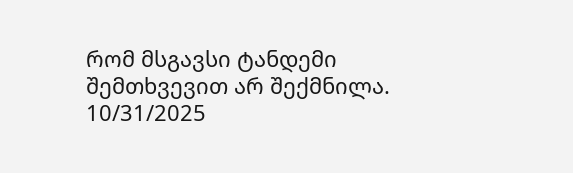რომ მსგავსი ტანდემი შემთხვევით არ შექმნილა.
10/31/2025